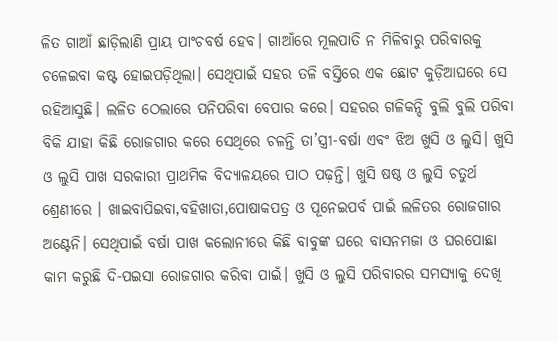ଳିତ ଗାଆଁ ଛାଡ଼ିଲାଣି ପ୍ରାୟ ପାଂଚବର୍ଷ ହେବ। ଗାଆଁରେ ମୂଲପାତି ନ ମିଳିବାରୁ ପରିବାରକୁ ଚଳେଇବା କଷ୍ଟ ହୋଇପଡ଼ିଥିଲା। ସେଥିପାଇଁ ସହର ତଳି ବସ୍ତିରେ ଏକ ଛୋଟ କୁଡ଼ିଆଘରେ ସେ ରହିଆସୁଛି। ଲଳିତ ଠେଲାରେ ପନିପରିବା ବେପାର କରେ। ସହରର ଗଳିକନ୍ଦି ବୁଲି ବୁଲି ପରିବା ବିକି ଯାହା କିଛି ରୋଜଗାର କରେ ସେଥିରେ ଚଳନ୍ତି ତା’ସ୍ତ୍ରୀ-ବର୍ଷା ଏବଂ ଝିଅ ଖୁସି ଓ ଲୁସି। ଖୁସି ଓ ଲୁସି ପାଖ ସରକାରୀ ପ୍ରାଥମିକ ବିଦ୍ୟାଳୟରେ ପାଠ ପଢ଼ନ୍ତି। ଖୁସି ଷଷ୍ଠ ଓ ଲୁସି ଚତୁର୍ଥ ଶ୍ରେଣୀରେ । ଖାଇବାପିଇବା,ବହିଖାତା,ପୋଷାକପତ୍ର ଓ ପୂନେଇପର୍ବ ପାଇଁ ଲଳିତର ରୋଜଗାର ଅଣ୍ଟେନି। ସେଥିପାଇଁ ବର୍ଷା ପାଖ କଲୋନୀରେ କିଛି ବାବୁଙ୍କ ଘରେ ବାସନମଜା ଓ ଘରପୋଛା କାମ କରୁଛି ଦି-ପଇସା ରୋଜଗାର କରିବା ପାଇଁ। ଖୁସି ଓ ଲୁସି ପରିବାରର ସମସ୍ୟାକୁ ଦେଖି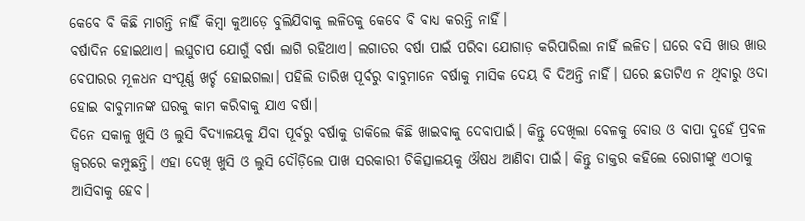କେବେ ବି କିଛି ମାଗନ୍ତି ନାହିଁ କିମ୍ବା କୁଆଡ଼େ ବୁଲିଯିବାକୁ ଲଳିତକୁ କେବେ ବି ବାଧ୍ୟ କରନ୍ତି ନାହିଁ।
ବର୍ଷାଦିନ ହୋଇଥାଏ। ଲଘୁଚାପ ଯୋଗୁଁ ବର୍ଷା ଲାଗି ରହିଥାଏ। ଲଗାତର ବର୍ଷା ପାଇଁ ପରିବା ଯୋଗାଡ଼ କରିପାରିଲା ନାହିଁ ଲଳିତ। ଘରେ ବସି ଖାଉ ଖାଉ ବେପାରର ମୂଳଧନ ସଂପୂର୍ଣ୍ଣ ଖର୍ଚ୍ଚ ହୋଇଗଲା। ପହିଲି ତାରିଖ ପୂର୍ବରୁ ବାବୁମାନେ ବର୍ଷାକୁ ମାସିକ ଦେୟ ବି ଦିଅନ୍ତି ନାହିଁ। ଘରେ ଛତାଟିଏ ନ ଥିବାରୁ ଓଦା ହୋଇ ବାବୁମାନଙ୍କ ଘରକୁ କାମ କରିବାକୁ ଯାଏ ବର୍ଷା।
ଦିନେ ସକାଳୁ ଖୁସି ଓ ଲୁସି ବିଦ୍ୟାଳୟକୁ ଯିବା ପୂର୍ବରୁ ବର୍ଷାକୁ ଡାକିଲେ କିଛି ଖାଇବାକୁ ଦେବାପାଇଁ। କିନ୍ତୁ ଦେଖିଲା ବେଳକୁ ବୋଉ ଓ ବାପା ଦୁହେଁ ପ୍ରବଳ ଜ୍ୱରରେ କମ୍ପୁଛନ୍ତି। ଏହା ଦେଖି ଖୁସି ଓ ଲୁସି ଦୌଡ଼ିଲେ ପାଖ ସରକାରୀ ଚିକିତ୍ସାଳୟକୁ ଔଷଧ ଆଣିବା ପାଇଁ। କିନ୍ତୁ ଡାକ୍ତର କହିଲେ ରୋଗୀଙ୍କୁ ଏଠାକୁ ଆସିବାକୁ ହେବ।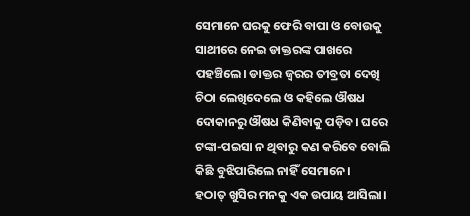ସେମାନେ ଘରକୁ ଫେରି ବାପା ଓ ବୋଉକୁ ସାଥୀରେ ନେଇ ଡାକ୍ତରଙ୍କ ପାଖରେ ପହଞ୍ଚିଲେ। ଡାକ୍ତର ଜ୍ୱରର ତୀବ୍ରତା ଦେଖି ଚିଠା ଲେଖିଦେଲେ ଓ କହିଲେ ଔଷଧ ଦୋକାନରୁ ଔଷଧ କିଣିବାକୁ ପଡ଼ିବ। ଘରେ ଟଙ୍କା-ପଇସା ନ ଥିବାରୁ କଣ କରିବେ ବୋଲି କିଛି ବୁଝିପାରିଲେ ନାହିଁ ସେମାନେ।
ହଠାତ୍ ଖୁସିର ମନକୁ ଏକ ଉପାୟ ଆସିଲା।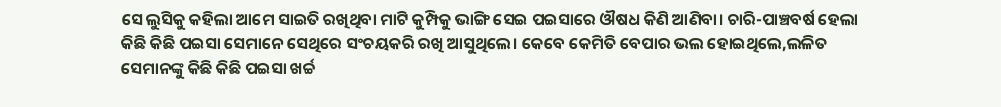ସେ ଲୁସିକୁ କହିଲା ଆମେ ସାଇତି ରଖିଥିବା ମାଟି କୁମ୍ପିକୁ ଭାଙ୍ଗି ସେଇ ପଇସାରେ ଔଷଧ କିଣି ଆଣିବା। ଚାରି-ପାଞ୍ଚବର୍ଷ ହେଲା କିଛି କିଛି ପଇସା ସେମାନେ ସେଥିରେ ସଂଚୟକରି ରଖି ଆସୁଥିଲେ। କେବେ କେମିତି ବେପାର ଭଲ ହୋଇଥିଲେ,ଲଳିତ ସେମାନଙ୍କୁ କିଛି କିଛି ପଇସା ଖର୍ଚ୍ଚ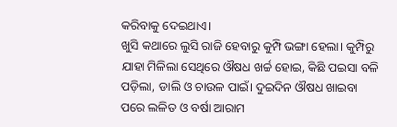କରିବାକୁ ଦେଇଥାଏ।
ଖୁସି କଥାରେ ଲୁସି ରାଜି ହେବାରୁ କୁମ୍ପି ଭଙ୍ଗା ହେଲା। କୁମ୍ପିରୁ ଯାହା ମିଳିଲା ସେଥିରେ ଔଷଧ ଖର୍ଚ୍ଚ ହୋଇ, କିଛି ପଇସା ବଳି ପଡ଼ିଲା, ଡାଲି ଓ ଚାଉଳ ପାଇଁ। ଦୁଇଦିନ ଔଷଧ ଖାଇବା ପରେ ଲଳିତ ଓ ବର୍ଷା ଆରାମ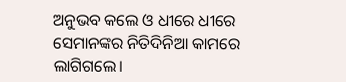ଅନୁଭବ କଲେ ଓ ଧୀରେ ଧୀରେ ସେମାନଙ୍କର ନିତିଦିନିଆ କାମରେ ଲାଗିଗଲେ।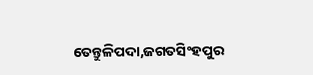ତେନ୍ତୁଳିପଦା,ଜଗତସିଂହପୁର